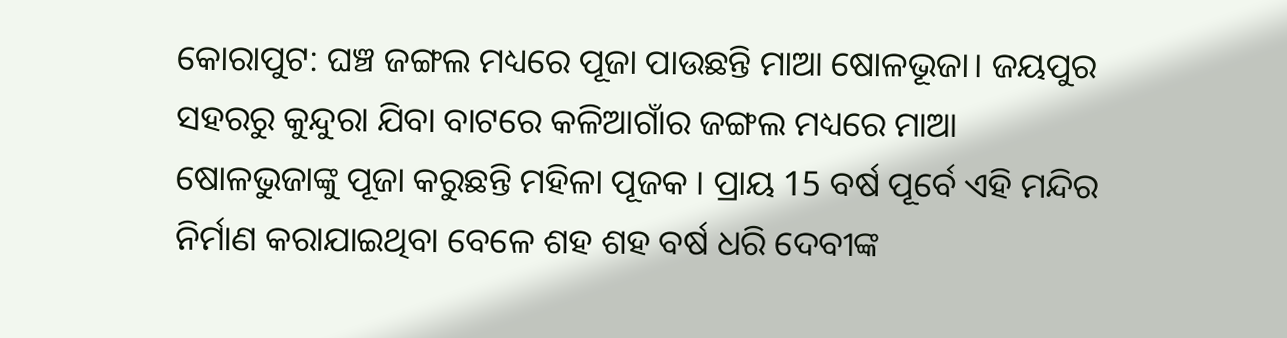କୋରାପୁଟ: ଘଞ୍ଚ ଜଙ୍ଗଲ ମଧ୍ୟରେ ପୂଜା ପାଉଛନ୍ତି ମାଆ ଷୋଳଭୂଜା। ଜୟପୁର ସହରରୁ କୁନ୍ଦୁରା ଯିବା ବାଟରେ କଳିଆଗାଁର ଜଙ୍ଗଲ ମଧ୍ୟରେ ମାଆ ଷୋଳଭୁଜାଙ୍କୁ ପୂଜା କରୁଛନ୍ତି ମହିଳା ପୂଜକ । ପ୍ରାୟ 15 ବର୍ଷ ପୂର୍ବେ ଏହି ମନ୍ଦିର ନିର୍ମାଣ କରାଯାଇଥିବା ବେଳେ ଶହ ଶହ ବର୍ଷ ଧରି ଦେବୀଙ୍କ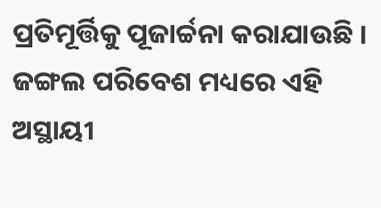ପ୍ରତିମୂର୍ତ୍ତିକୁ ପୂଜାର୍ଚ୍ଚନା କରାଯାଉଛି । ଜଙ୍ଗଲ ପରିବେଶ ମଧ୍ୟରେ ଏହି ଅସ୍ଥାୟୀ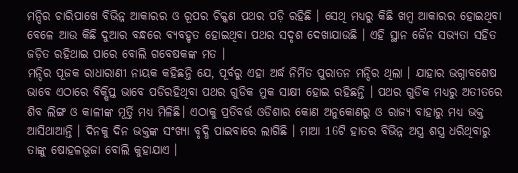ମନ୍ଦିର ଚାରିପାଖେ ବିଭିନ୍ନ ଆକାରର ଓ ରୂପର ଚିକ୍କଣ ପଥର ପଡ଼ି ରହିଛି । ସେଥି ମଧ୍ୟରୁ କିଛି ଖମ୍ଵ ଆକାରର ହୋଇଥିବା ବେଳେ ଆଉ କିଛି ଦୁଆର ବନ୍ଧରେ ବ୍ୟବହୃତ ହୋଇଥିବା ପଥର ସଦୃଶ ଦେଖାଯାଉଛି । ଏହି ସ୍ଥାନ ଜୈନ ସଭ୍ୟତା ସହିତ ଜଡ଼ିତ ରହିଥାଇ ପାରେ ବୋଲି ଗବେଷକଙ୍କ ମତ ।
ମନ୍ଦିର ପୂଜକ ରାଧାରାଣୀ ନାୟକ କହିଛନ୍ତି ଯେ, ପୂର୍ବରୁ ଏହା ଅର୍ଦ୍ଧ ନିର୍ମିତ ପୁରାତନ ମନ୍ଦିର ଥିଲା । ଯାହାର ଭଗ୍ନାବଶେଷ ଭାବେ ଏଠାରେ ବିକ୍ଷିପ୍ତ ଭାବେ ପଡିରହିଥିବା ପଥର ଗୁଡିକ ମୁକ ସାକ୍ଷୀ ହୋଇ ରହିଛନ୍ତି । ପଥର ଗୁଡିକ ମଧ୍ୟରୁ ଅତୀତରେ ଶିବ ଲିଙ୍ଗ ଓ କାଳୀଙ୍କ ମୂର୍ତ୍ତି ମଧ୍ୟ ମିଳିଛି। ଏଠାକୁ ପ୍ରତିବର୍ତ୍ତ ଓଡିଶାର କୋଣ ଅନୁକୋଣରୁ ଓ ରାଜ୍ୟ ବାହାରୁ ମଧ୍ୟ ଭକ୍ତ ଆସିଥାଆନ୍ତି । ଦିନକୁ ଦିନ ଭକ୍ତଙ୍କ ସଂଖ୍ୟା ବୃଦ୍ଧି ପାଇବାରେ ଲାଗିଛି । ମାଆ 16ଟି ହାତର ବିଭିନ୍ନ ଅସ୍ତ୍ର ଶସ୍ତ୍ର ଧରିଥିବାରୁ ତାଙ୍କୁ ଷୋହଳଭୂଜା ବୋଲି କୁହାଯାଏ ।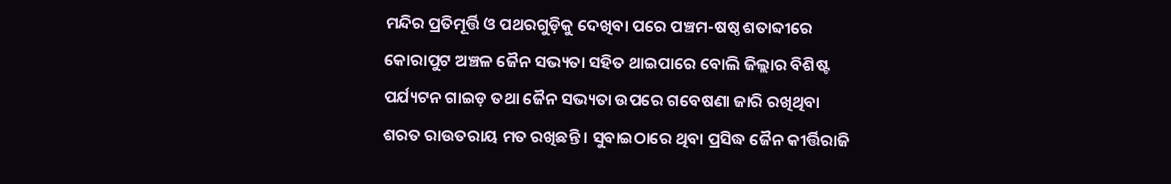ମନ୍ଦିର ପ୍ରତିମୂର୍ତ୍ତି ଓ ପଥରଗୁଡ଼ିକୁ ଦେଖିବା ପରେ ପଞ୍ଚମ-ଷଷ୍ଠ ଶତାବ୍ଦୀରେ କୋରାପୁଟ ଅଞ୍ଚଳ ଜୈନ ସଭ୍ୟତା ସହିତ ଥାଇପାରେ ବୋଲି ଜିଲ୍ଲାର ବିଶିଷ୍ଟ ପର୍ଯ୍ୟଟନ ଗାଇଡ଼ ତଥା ଜୈନ ସଭ୍ୟତା ଉପରେ ଗବେଷଣା ଜାରି ରଖିଥିବା ଶରତ ରାଉତରାୟ ମତ ରଖିଛନ୍ତି । ସୁବାଇଠାରେ ଥିବା ପ୍ରସିଦ୍ଧ ଜୈନ କୀର୍ତ୍ତିରାଜି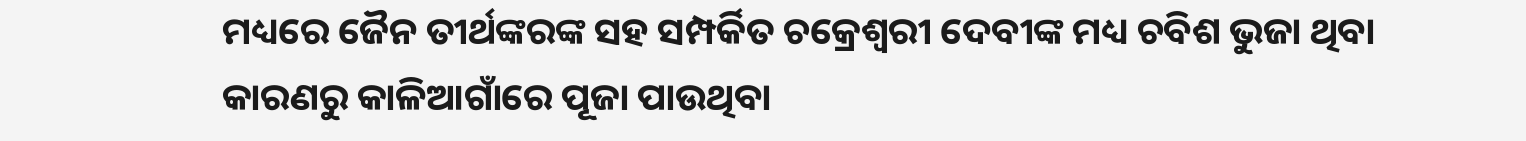ମଧ୍ୟରେ ଜୈନ ତୀର୍ଥଙ୍କରଙ୍କ ସହ ସମ୍ପର୍କିତ ଚକ୍ରେଶ୍ୱରୀ ଦେବୀଙ୍କ ମଧ୍ୟ ଚବିଶ ଭୁଜା ଥିବା କାରଣରୁ କାଳିଆଗାଁରେ ପୂଜା ପାଉଥିବା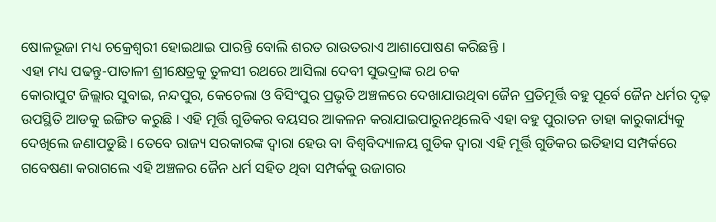ଷୋଳଭୂଜା ମଧ୍ୟ ଚକ୍ରେଶ୍ୱରୀ ହୋଇଥାଇ ପାରନ୍ତି ବୋଲି ଶରତ ରାଉତରାଏ ଆଶାପୋଷଣ କରିଛନ୍ତି ।
ଏହା ମଧ୍ୟ ପଢନ୍ତୁ-ପାତାଳୀ ଶ୍ରୀକ୍ଷେତ୍ରକୁ ତୁଳସୀ ରଥରେ ଆସିଲା ଦେବୀ ସୁଭଦ୍ରାଙ୍କ ରଥ ଚକ
କୋରାପୁଟ ଜିଲ୍ଲାର ସୁବାଇ, ନନ୍ଦପୁର, କେଚେଲା ଓ ବିସିଂପୁର ପ୍ରଭୃତି ଅଞ୍ଚଳରେ ଦେଖାଯାଉଥିବା ଜୈନ ପ୍ରତିମୂର୍ତ୍ତି ବହୁ ପୂର୍ବେ ଜୈନ ଧର୍ମର ଦୃଢ଼ ଉପସ୍ଥିତି ଆଡକୁ ଇଙ୍ଗିତ କରୁଛି । ଏହି ମୂର୍ତ୍ତି ଗୁଡିକର ବୟସର ଆକଳନ କରାଯାଇପାରୁନଥିଲେବି ଏହା ବହୁ ପୁରାତନ ତାହା କାରୁକାର୍ଯ୍ୟକୁ ଦେଖିଲେ ଜଣାପଡୁଛି । ତେବେ ରାଜ୍ୟ ସରକାରଙ୍କ ଦ୍ୱାରା ହେଉ ବା ବିଶ୍ୱବିଦ୍ୟାଳୟ ଗୁଡିକ ଦ୍ୱାରା ଏହି ମୂର୍ତ୍ତି ଗୁଡିକର ଇତିହାସ ସମ୍ପର୍କରେ ଗବେଷଣା କରାଗଲେ ଏହି ଅଞ୍ଚଳର ଜୈନ ଧର୍ମ ସହିତ ଥିବା ସମ୍ପର୍କକୁ ଉଜାଗର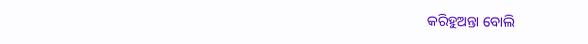କରିହୁଅନ୍ତା ବୋଲି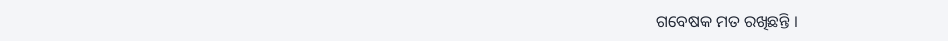ଗବେଷକ ମତ ରଖିଛନ୍ତି ।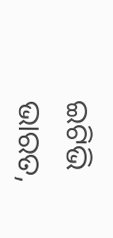ଇଟିଭି ଭାରତ,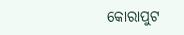କୋରାପୁଟ